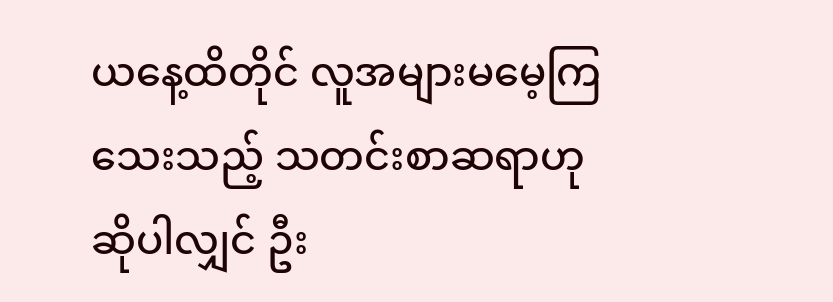ယနေ့ထိတိုင် လူအများမမေ့ကြသေးသည့် သတင်းစာဆရာဟု ဆိုပါလျှင် ဦး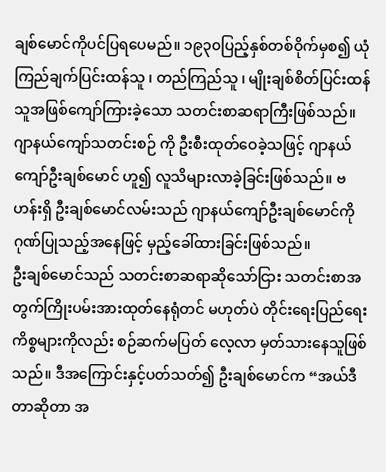ချစ်မောင်ကိုပင်ပြရပေမည်။ ၁၉၃၀ပြည့်နှစ်တစ်ဝိုက်မှစ၍ ယုံကြည်ချက်ပြင်းထန်သူ ၊ တည်ကြည်သူ ၊ မျိုးချစ်စိတ်ပြင်းထန်သူအဖြစ်ကျော်ကြားခဲ့သော သတင်းစာဆရာကြီးဖြစ်သည်။ ဂျာနယ်ကျော်သတင်းစဉ် ကို ဦးစီးထုတ်ဝေခဲ့သဖြင့် ဂျာနယ်ကျော်ဦးချစ်မောင် ဟူ၍ လူသိများလာခဲ့ခြင်းဖြစ်သည်။ ဗဟန်းရှိ ဦးချစ်မောင်လမ်းသည် ဂျာနယ်ကျော်ဦးချစ်မောင်ကို ဂုဏ်ပြုသည့်အနေဖြင့် မှည့်ခေါ်ထားခြင်းဖြစ်သည်။
ဦးချစ်မောင်သည် သတင်းစာဆရာဆိုသော်ငြား သတင်းစာအတွက်ကြိုးပမ်းအားထုတ်နေရုံတင် မဟုတ်ပဲ တိုင်းရေးပြည်ရေး ကိစ္စများကိုလည်း စဉ်ဆက်မပြတ် လေ့လာ မှတ်သားနေသူဖြစ်သည်။ ဒီအကြောင်းနှင့်ပတ်သတ်၍ ဦးချစ်မောင်က “အယ်ဒီတာဆိုတာ အ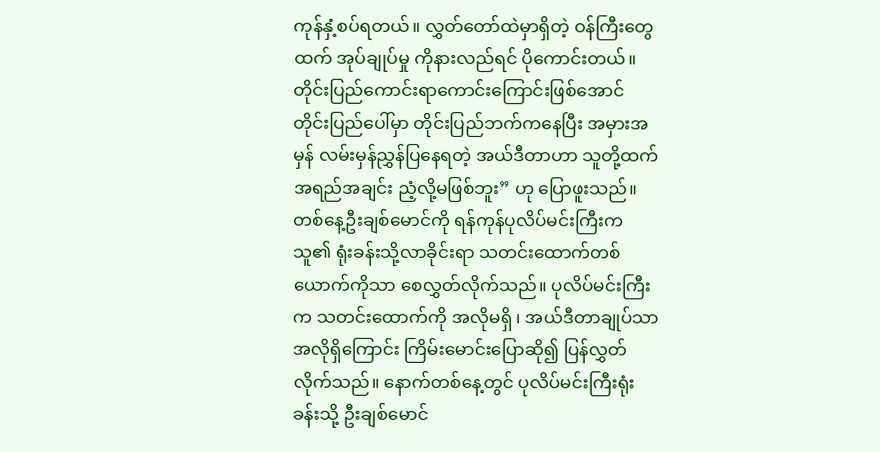ကုန်နှံ့စပ်ရတယ်။ လွှတ်တော်ထဲမှာရှိတဲ့ ဝန်ကြီးတွေထက် အုပ်ချုပ်မှု ကိုနားလည်ရင် ပိုကောင်းတယ်။ တိုင်းပြည်ကောင်းရာကောင်းကြောင်းဖြစ်အောင် တိုင်းပြည်ပေါ်မှာ တိုင်းပြည်ဘက်ကနေပြီး အမှားအမှန် လမ်းမှန်ညွှန်ပြနေရတဲ့ အယ်ဒီတာဟာ သူတို့ထက်အရည်အချင်း ညံ့လို့မဖြစ်ဘူး” ဟု ပြောဖူးသည်။
တစ်နေ့ဦးချစ်မောင်ကို ရန်ကုန်ပုလိပ်မင်းကြီးက သူ၏ ရုံးခန်းသို့လာခိုင်းရာ သတင်းထောက်တစ်ယောက်ကိုသာ စေလွှတ်လိုက်သည်။ ပုလိပ်မင်းကြီးက သတင်းထောက်ကို အလိုမရှိ ၊ အယ်ဒီတာချုပ်သာ အလိုရှိကြောင်း ကြိမ်းမောင်းပြောဆို၍ ပြန်လွှတ်လိုက်သည်။ နောက်တစ်နေ့တွင် ပုလိပ်မင်းကြီးရုံးခန်းသို့ ဦးချစ်မောင်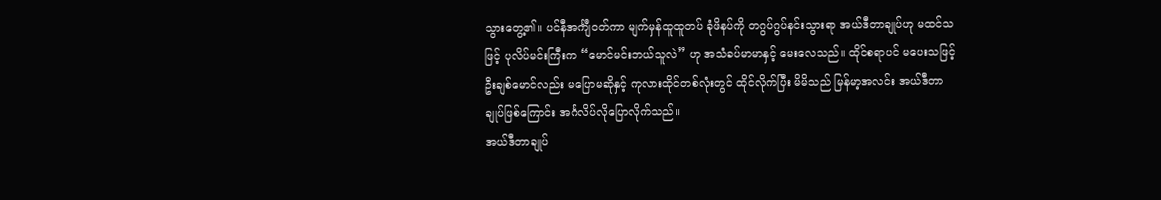သွားတွေ့၏။ ပင်နီအင်္ကျီဝတ်ကာ မျက်မှန်ထူထူတပ် ခုံဖိနပ်ကို တဂွပ်ဂွပ်နင်းသွားရာ အယ်ဒီတာချုပ်ဟု မထင်သဖြင့် ပုလိပ်မင်းကြီးက “မောင်မင်းဘယ်သူလဲ” ဟု အသံခပ်မာမာနှင့် မေးလေသည်။ ထိုင်စရာပင် မပေးသဖြင့် ဦးချစ်မောင်လည်း မပြောမဆိုနှင့် ကုလားထိုင်တစ်လုံးတွင် ထိုင်လိုက်ပြီး မိမိသည် မြန်မာ့အလင်း အယ်ဒီတာချုပ်ဖြစ်ကြောင်း အင်္ဂလိပ်လိုပြောလိုက်သည်။
အယ်ဒီတာချုပ်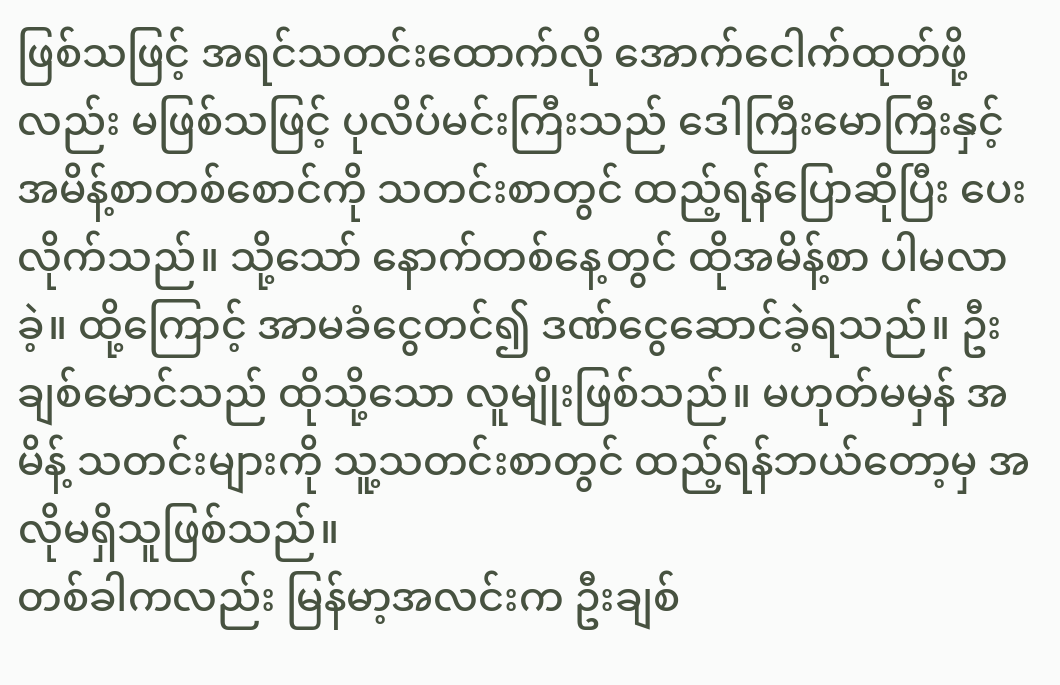ဖြစ်သဖြင့် အရင်သတင်းထောက်လို အောက်ငေါက်ထုတ်ဖို့လည်း မဖြစ်သဖြင့် ပုလိပ်မင်းကြီးသည် ဒေါကြီးမောကြီးနှင့် အမိန့်စာတစ်စောင်ကို သတင်းစာတွင် ထည့်ရန်ပြောဆိုပြီး ပေးလိုက်သည်။ သို့သော် နောက်တစ်နေ့တွင် ထိုအမိန့်စာ ပါမလာခဲ့။ ထို့ကြောင့် အာမခံငွေတင်၍ ဒဏ်ငွေဆောင်ခဲ့ရသည်။ ဦးချစ်မောင်သည် ထိုသို့သော လူမျိုးဖြစ်သည်။ မဟုတ်မမှန် အမိန့် သတင်းများကို သူ့သတင်းစာတွင် ထည့်ရန်ဘယ်တော့မှ အလိုမရှိသူဖြစ်သည်။
တစ်ခါကလည်း မြန်မာ့အလင်းက ဦးချစ်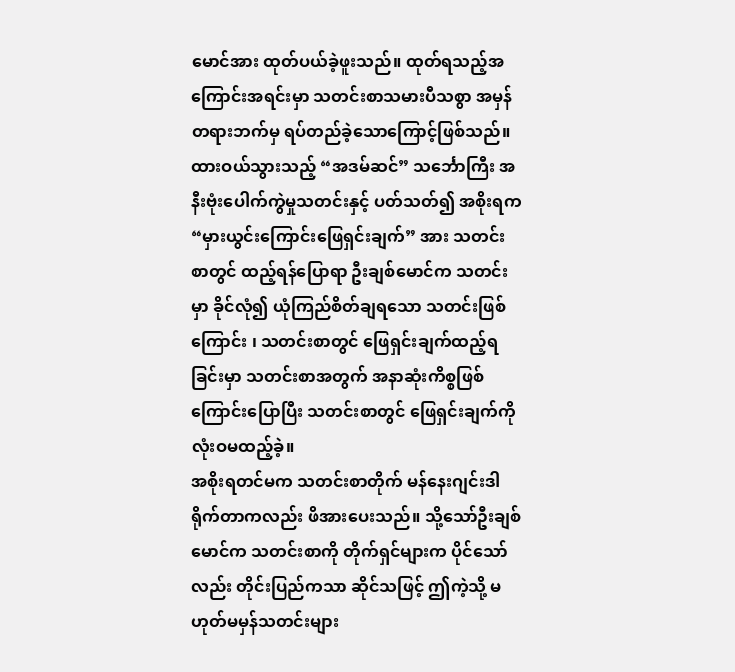မောင်အား ထုတ်ပယ်ခဲ့ဖူးသည်။ ထုတ်ရသည့်အကြောင်းအရင်းမှာ သတင်းစာသမားပီသစွာ အမှန်တရားဘက်မှ ရပ်တည်ခဲ့သောကြောင့်ဖြစ်သည်။ ထားဝယ်သွားသည့် “အဒမ်ဆင်” သင်္ဘောကြီး အနီးဗုံးပေါက်ကွဲမှုသတင်းနှင့် ပတ်သတ်၍ အစိုးရက “မှားယွင်းကြောင်းဖြေရှင်းချက်” အား သတင်းစာတွင် ထည့်ရန်ပြောရာ ဦးချစ်မောင်က သတင်းမှာ ခိုင်လုံ၍ ယုံကြည်စိတ်ချရသော သတင်းဖြစ်ကြောင်း ၊ သတင်းစာတွင် ဖြေရှင်းချက်ထည့်ရခြင်းမှာ သတင်းစာအတွက် အနာဆုံးကိစ္စဖြစ်ကြောင်းပြောပြီး သတင်းစာတွင် ဖြေရှင်းချက်ကို လုံးဝမထည့်ခဲ့။
အစိုးရတင်မက သတင်းစာတိုက် မန်နေးဂျင်းဒါရိုက်တာကလည်း ဖိအားပေးသည်။ သို့သော်ဦးချစ်မောင်က သတင်းစာကို တိုက်ရှင်များက ပိုင်သော်လည်း တိုင်းပြည်ကသာ ဆိုင်သဖြင့် ဤကဲ့သို့ မဟုတ်မမှန်သတင်းများ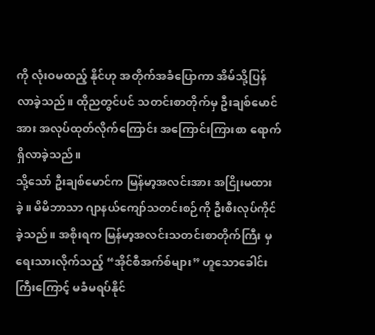ကို လုံးဝမထည့် နိုင်ဟု အတိုက်အခံပြောကာ အိမ်သို့ပြန်လာခဲ့သည်။ ထိုညတွင်ပင် သတင်းစာတိုက်မှ ဦးချစ်မောင်အား အလုပ်ထုတ်လိုက်ကြောင်း အကြောင်းကြားစာ ရောက်ရှိလာခဲ့သည်။
သို့သော် ဦးချစ်မောင်က မြန်မာ့အလင်းအား အငြိုးမထားခဲ့။ မိမိဘာသာ ဂျာနယ်ကျော်သတင်းစဉ်ကို ဦးစီးလုပ်ကိုင်ခဲ့သည်။ အစိုးရက မြန်မာ့အလင်းသတင်းစာတိုက်ကြီး မှရေးသားလိုက်သည့် “အိုင်စီအက်စ်များ” ဟူသောခေါင်းကြီးကြောင့် မခံမရပ်နိုင်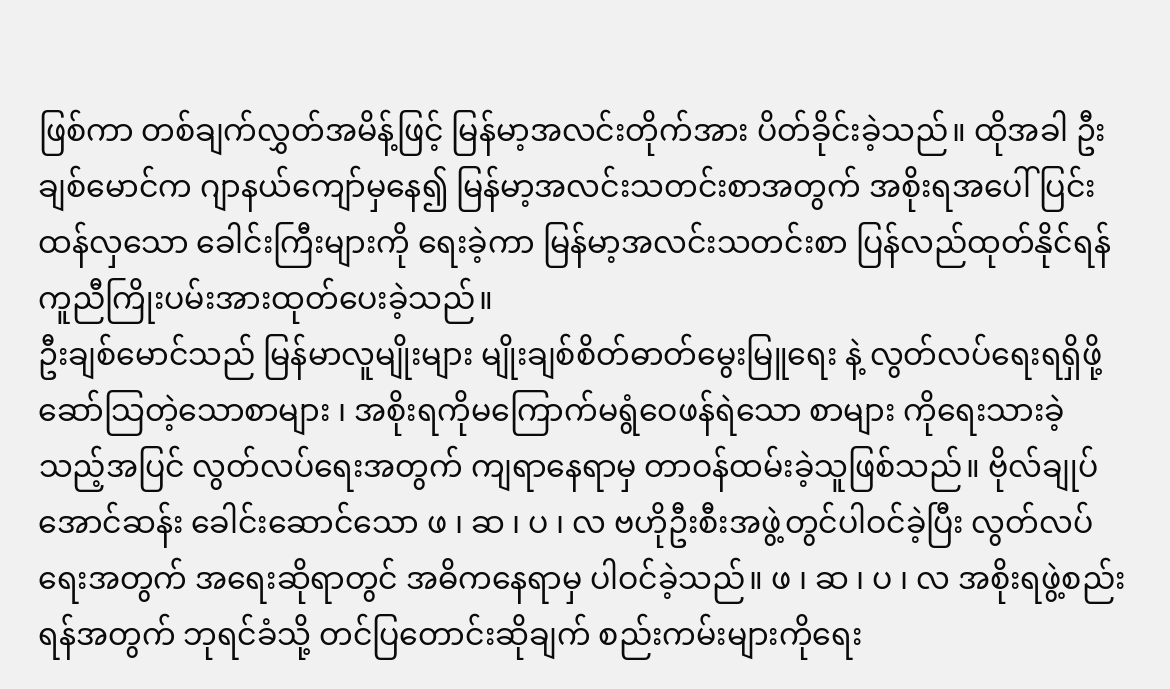ဖြစ်ကာ တစ်ချက်လွှတ်အမိန့်ဖြင့် မြန်မာ့အလင်းတိုက်အား ပိတ်ခိုင်းခဲ့သည်။ ထိုအခါ ဦးချစ်မောင်က ဂျာနယ်ကျော်မှနေ၍ မြန်မာ့အလင်းသတင်းစာအတွက် အစိုးရအပေါ် ပြင်းထန်လှသော ခေါင်းကြီးများကို ရေးခဲ့ကာ မြန်မာ့အလင်းသတင်းစာ ပြန်လည်ထုတ်နိုင်ရန် ကူညီကြိုးပမ်းအားထုတ်ပေးခဲ့သည်။
ဦးချစ်မောင်သည် မြန်မာလူမျိုးများ မျိုးချစ်စိတ်ဓာတ်မွေးမြူရေး နဲ့ လွတ်လပ်ရေးရရှိဖို့ ဆော်သြတဲ့သောစာများ ၊ အစိုးရကိုမကြောက်မရွံဝေဖန်ရဲသော စာများ ကိုရေးသားခဲ့ သည့်အပြင် လွတ်လပ်ရေးအတွက် ကျရာနေရာမှ တာဝန်ထမ်းခဲ့သူဖြစ်သည်။ ဗိုလ်ချုပ်အောင်ဆန်း ခေါင်းဆောင်သော ဖ ၊ ဆ ၊ ပ ၊ လ ဗဟိုဦးစီးအဖွဲ့တွင်ပါဝင်ခဲ့ပြီး လွတ်လပ် ရေးအတွက် အရေးဆိုရာတွင် အဓိကနေရာမှ ပါဝင်ခဲ့သည်။ ဖ ၊ ဆ ၊ ပ ၊ လ အစိုးရဖွဲ့စည်းရန်အတွက် ဘုရင်ခံသို့ တင်ပြတောင်းဆိုချက် စည်းကမ်းများကိုရေး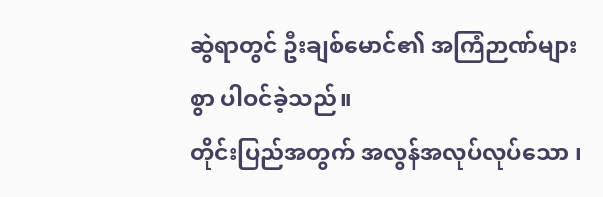ဆွဲရာတွင် ဦးချစ်မောင်၏ အကြံဉာဏ်များစွာ ပါဝင်ခဲ့သည်။
တိုင်းပြည်အတွက် အလွန်အလုပ်လုပ်သော ၊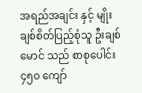အရည်အချင်း နှင့် မျိုးချစ်စိတ်ပြည့်စုံသူ ဦးချစ်မောင် သည် စာစုပေါင်း ၄၅၀ ကျော်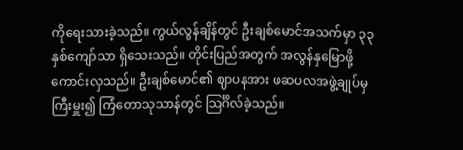ကိုရေးသားခဲ့သည်။ ကွယ်လွန်ချိန်တွင် ဦးချစ်မောင်အသက်မှာ ၃၃ နှစ်ကျော်သာ ရှိသေးသည်။ တိုင်းပြည်အတွက် အလွန်နှမြောဖို့ကောင်းလှသည်။ ဦးချစ်မောင်၏ ဈာပနအား ဖဆပလအဖွဲ့ချုပ်မှ ကြီးမှူး၍ ကြံတောသုသာန်တွင် သြင်္ဂိလ်ခဲ့သည်။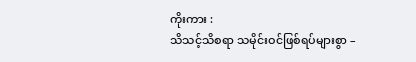ကိုးကား :
သိသင့်သိစရာ သမိုင်းဝင်ဖြစ်ရပ်များစွာ –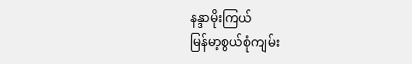နန္ဒာမိုးကြယ်
မြန်မာ့စွယ်စုံကျမ်း